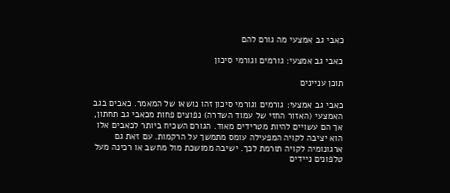כאבי גב אמצעי מה גורם להם

כאבי גב אמצעי: גורמים וגורמי סיכון

תוכן עניינים

כאבי גב אמצעי: גורמים וגורמי סיכון זהו נושאו של המאמר. כאבים בגב האמצעי (האזור החזי של עמוד השדרה) נפוצים פחות מכאבי גב תחתון, אך הם עשויים להיות מטרידים מאוד. הגורם השכיח ביותר לכאבים אלו הוא יציבה לקויה המפעילה עומס מתמשך על הרקמות. עם זאת גם ארגונומיה לקויה תורמת לכך. ישיבה ממושכת מול מחשב או רכינה מעל טלפונים ניידים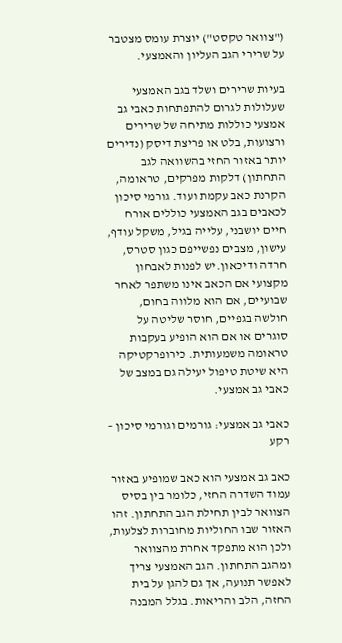("צוואר טקסט") יוצרת עומס מצטבר על שרירי הגב העליון והאמצעי.

בעיות שרירים ושלד בגב האמצעי שעלולות לגרום להתפתחות כאבי גב אמצעי כוללות מתיחה של שרירים ורצועות, בלט או פריצת דיסק (נדירים יותר באזור החזי בהשוואה לגב התחתון) דלקות מפרקים, טראומה, הקרנת כאב עקמת ועוד. גורמי סיכון לכאבים בגב האמצעי כוללים אורח חיים יושבני, עלייה בגיל, משקל עודף, עישון, מצבים נפשייפם כגון סטרס, חרדה ודיכאון.יש לפנות לאבחון מקצועי אם הכאב אינו משתפר לאחר שבועיים, אם הוא מלווה בחום, חולשה בגפיים, חוסר שליטה על סוגרים או אם הוא הופיע בעקבות טראומה משמעותית. כירופרקטיקה היא שיטת טיפול יעילה גם במצב של כאבי גב אמצעי.

כאבי גב אמצעי: גורמים וגורמי סיכון – רקע

כאב גב אמצעי הוא כאב שמופיע באזור עמוד השדרה החזי, כלומר בין בסיס הצוואר לבין תחילת הגב התחתון. זהו האזור שבו החוליות מחוברות לצלעות, ולכן הוא מתפקד אחרת מהצוואר ומהגב התחתון. הגב האמצעי צריך לאפשר תנועה, אך גם להגן על בית החזה, הלב והריאות. בגלל המבנה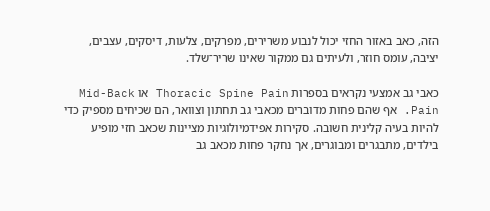הזה, כאב באזור החזי יכול לנבוע משרירים, מפרקים, צלעות, דיסקים, עצבים, יציבה, עומס חוזר, ולעיתים גם ממקור שאינו שריר־שלד.

כאבי גב אמצעי נקראים בספרות Thoracic Spine Pain או Mid-Back Pain. אף שהם פחות מדוברים מכאבי גב תחתון וצוואר, הם שכיחים מספיק כדי להיות בעיה קלינית חשובה. סקירות אפידמיולוגיות מציינות שכאב חזי מופיע בילדים, מתבגרים ומבוגרים, אך נחקר פחות מכאב גב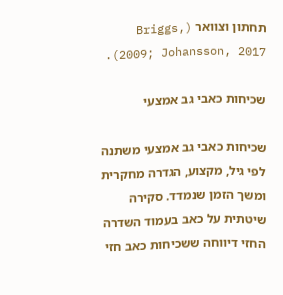תחתון וצוואר (Briggs, 2009; Johansson, 2017).

שכיחות כאבי גב אמצעי

שכיחות כאבי גב אמצעי משתנה לפי גיל, מקצוע, הגדרה מחקרית ומשך הזמן שנמדד. סקירה שיטתית על כאב בעמוד השדרה החזי דיווחה ששכיחות כאב חזי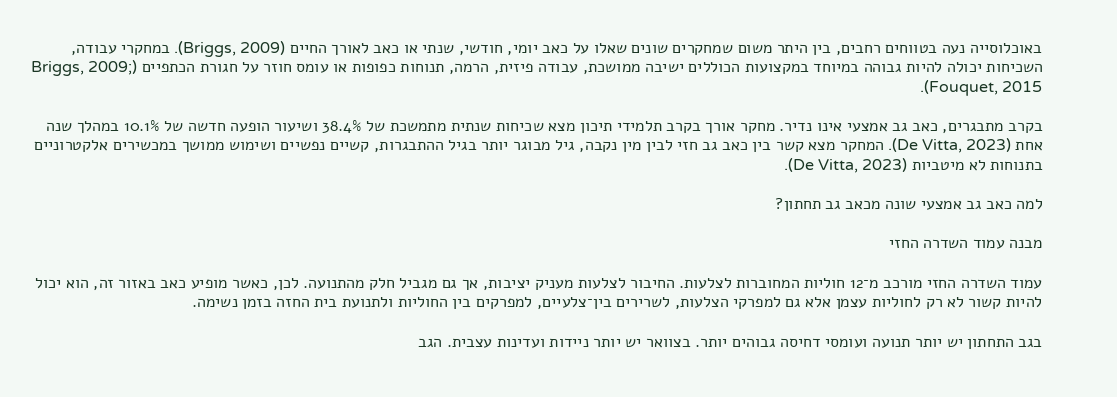באוכלוסייה נעה בטווחים רחבים, בין היתר משום שמחקרים שונים שאלו על כאב יומי, חודשי, שנתי או כאב לאורך החיים (Briggs, 2009). במחקרי עבודה, השכיחות יכולה להיות גבוהה במיוחד במקצועות הכוללים ישיבה ממושכת, עבודה פיזית, הרמה, תנוחות כפופות או עומס חוזר על חגורת הכתפיים (Briggs, 2009; Fouquet, 2015).

בקרב מתבגרים, כאב גב אמצעי אינו נדיר. מחקר אורך בקרב תלמידי תיכון מצא שכיחות שנתית מתמשכת של 38.4% ושיעור הופעה חדשה של 10.1% במהלך שנה אחת (De Vitta, 2023). המחקר מצא קשר בין כאב גב חזי לבין מין נקבה, גיל מבוגר יותר בגיל ההתבגרות, קשיים נפשיים ושימוש ממושך במכשירים אלקטרוניים בתנוחות לא מיטביות (De Vitta, 2023).

למה כאב גב אמצעי שונה מכאב גב תחתון?

מבנה עמוד השדרה החזי

עמוד השדרה החזי מורכב מ־12 חוליות המחוברות לצלעות. החיבור לצלעות מעניק יציבות, אך גם מגביל חלק מהתנועה. לכן, כאשר מופיע כאב באזור זה, הוא יכול להיות קשור לא רק לחוליות עצמן אלא גם למפרקי הצלעות, לשרירים בין־צלעיים, למפרקים בין החוליות ולתנועת בית החזה בזמן נשימה.

בגב התחתון יש יותר תנועה ועומסי דחיסה גבוהים יותר. בצוואר יש יותר ניידות ועדינות עצבית. הגב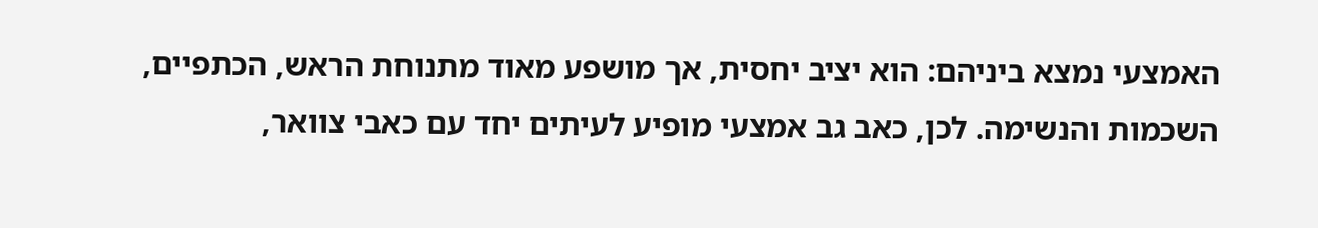האמצעי נמצא ביניהם: הוא יציב יחסית, אך מושפע מאוד מתנוחת הראש, הכתפיים, השכמות והנשימה. לכן, כאב גב אמצעי מופיע לעיתים יחד עם כאבי צוואר,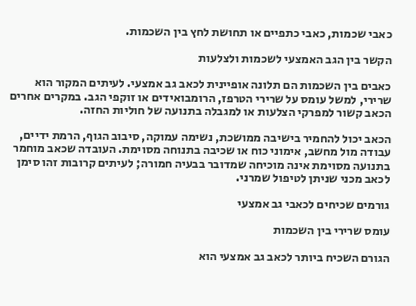כאבי שכמות, כאבי כתפיים או תחושת לחץ בין השכמות.

הקשר בין הגב האמצעי לשכמות ולצלעות

כאבים בין השכמות הם תלונה אופיינית לכאב גב אמצעי. לעיתים המקור הוא שרירי, למשל עומס על שרירי הטרפז, הרומבואידים או זוקפי הגב. במקרים אחרים הכאב קשור למפרקי הצלעות או למגבלה בתנועה של חוליות החזה.

הכאב יכול להחמיר בישיבה ממושכת, נשימה עמוקה, סיבוב הגוף, הרמת ידיים, עבודה מול מחשב, אימוני כוח או שכיבה בתנוחה מסוימת. העובדה שכאב מוחמר בתנועה מסוימת אינה מוכיחה שמדובר בבעיה חמורה; לעיתים קרובות זהו סימן לכאב מכני שניתן לטיפול שמרני.

גורמים שכיחים לכאבי גב אמצעי

עומס שרירי בין השכמות

הגורם השכיח ביותר לכאב גב אמצעי הוא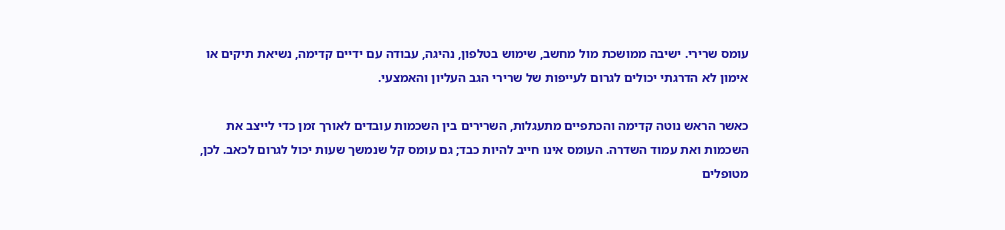עומס שרירי. ישיבה ממושכת מול מחשב, שימוש בטלפון, נהיגה, עבודה עם ידיים קדימה, נשיאת תיקים או אימון לא הדרגתי יכולים לגרום לעייפות של שרירי הגב העליון והאמצעי.

כאשר הראש נוטה קדימה והכתפיים מתעגלות, השרירים בין השכמות עובדים לאורך זמן כדי לייצב את השכמות ואת עמוד השדרה. העומס אינו חייב להיות כבד; גם עומס קל שנמשך שעות יכול לגרום לכאב. לכן, מטופלים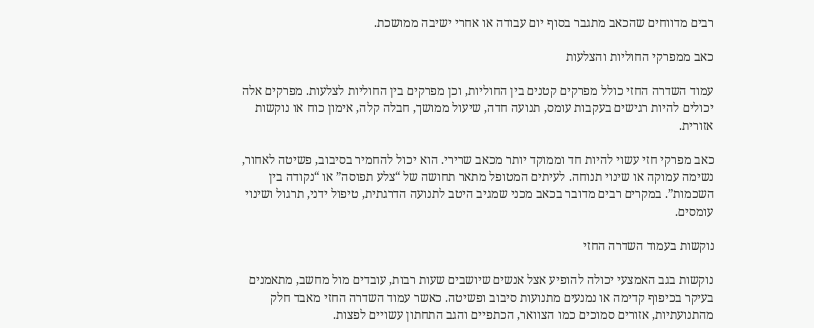רבים מדווחים שהכאב מתגבר בסוף יום עבודה או אחרי ישיבה ממושכת.

כאב ממפרקי החוליות והצלעות

עמוד השדרה החזי כולל מפרקים קטנים בין החוליות, וכן מפרקים בין החוליות לצלעות. מפרקים אלה יכולים להיות רגישים בעקבות עומס, תנועה חדה, שיעול ממושך, חבלה קלה, אימון כוח או נוקשות אזורית.

כאב מפרקי חזי עשוי להיות חד וממוקד יותר מכאב שרירי. הוא יכול להחמיר בסיבוב, פשיטה לאחור, נשימה עמוקה או שינוי תנוחה. לעיתים המטופל מתאר תחושה של “צלע תפוסה” או “נקודה בין השכמות”. במקרים רבים מדובר בכאב מכני שמגיב היטב לתנועה הדרגתית, טיפול ידני, תרגול ושינוי עומסים.

נוקשות בעמוד השדרה החזי

נוקשות בגב האמצעי יכולה להופיע אצל אנשים שיושבים שעות רבות, עובדים מול מחשב, מתאמנים בעיקר בכיפוף קדימה או נמנעים מתנועות סיבוב ופשיטה. כאשר עמוד השדרה החזי מאבד חלק מהתנועתיות, אזורים סמוכים כמו הצוואר, הכתפיים והגב התחתון עשויים לפצות.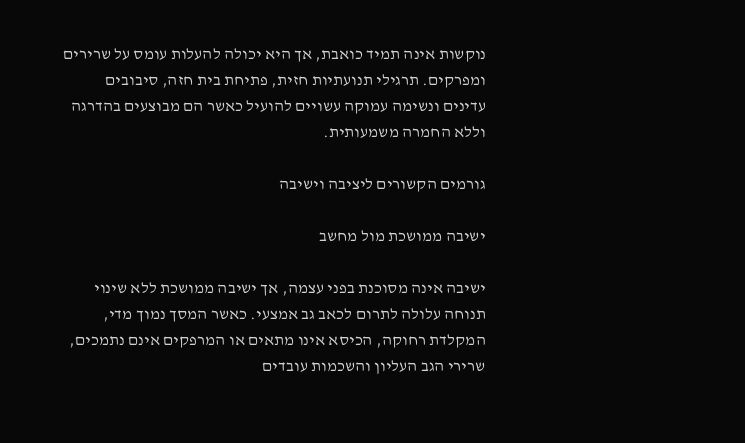נוקשות אינה תמיד כואבת, אך היא יכולה להעלות עומס על שרירים ומפרקים. תרגילי תנועתיות חזית, פתיחת בית חזה, סיבובים עדינים ונשימה עמוקה עשויים להועיל כאשר הם מבוצעים בהדרגה וללא החמרה משמעותית.

גורמים הקשורים ליציבה וישיבה

ישיבה ממושכת מול מחשב

ישיבה אינה מסוכנת בפני עצמה, אך ישיבה ממושכת ללא שינוי תנוחה עלולה לתרום לכאב גב אמצעי. כאשר המסך נמוך מדי, המקלדת רחוקה, הכיסא אינו מתאים או המרפקים אינם נתמכים, שרירי הגב העליון והשכמות עובדים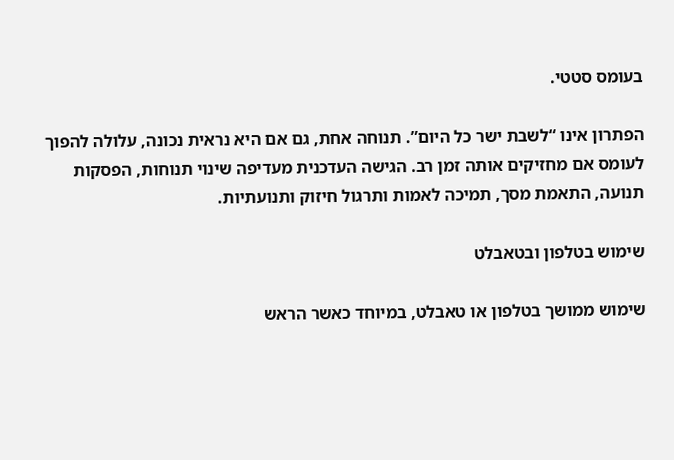בעומס סטטי.

הפתרון אינו “לשבת ישר כל היום”. תנוחה אחת, גם אם היא נראית נכונה, עלולה להפוך לעומס אם מחזיקים אותה זמן רב. הגישה העדכנית מעדיפה שינוי תנוחות, הפסקות תנועה, התאמת מסך, תמיכה לאמות ותרגול חיזוק ותנועתיות.

שימוש בטלפון ובטאבלט

שימוש ממושך בטלפון או טאבלט, במיוחד כאשר הראש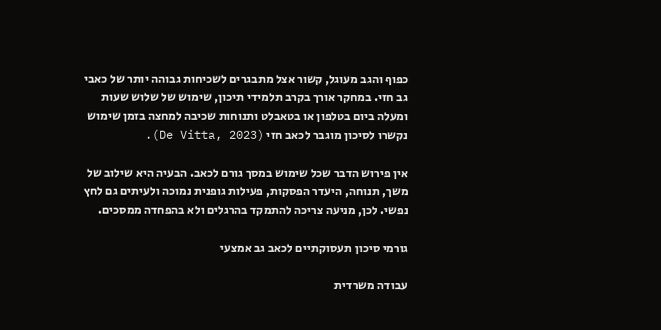כפוף והגב מעוגל, קשור אצל מתבגרים לשכיחות גבוהה יותר של כאבי גב חזי. במחקר אורך בקרב תלמידי תיכון, שימוש של שלוש שעות ומעלה ביום בטלפון או בטאבלט ותנוחות שכיבה למחצה בזמן שימוש נקשרו לסיכון מוגבר לכאב חזי (De Vitta, 2023).

אין פירוש הדבר שכל שימוש במסך גורם לכאב. הבעיה היא שילוב של משך, תנוחה, היעדר הפסקות, פעילות גופנית נמוכה ולעיתים גם לחץ נפשי. לכן, מניעה צריכה להתמקד בהרגלים ולא בהפחדה ממסכים.

גורמי סיכון תעסוקתיים לכאב גב אמצעי

עבודה משרדית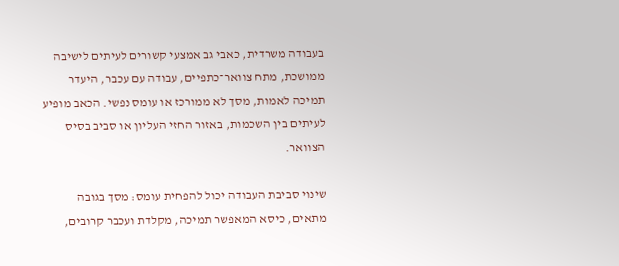בעבודה משרדית, כאבי גב אמצעי קשורים לעיתים לישיבה ממושכת, מתח צוואר־כתפיים, עבודה עם עכבר, היעדר תמיכה לאמות, מסך לא ממורכז או עומס נפשי. הכאב מופיע לעיתים בין השכמות, באזור החזי העליון או סביב בסיס הצוואר.

שינוי סביבת העבודה יכול להפחית עומס: מסך בגובה מתאים, כיסא המאפשר תמיכה, מקלדת ועכבר קרובים,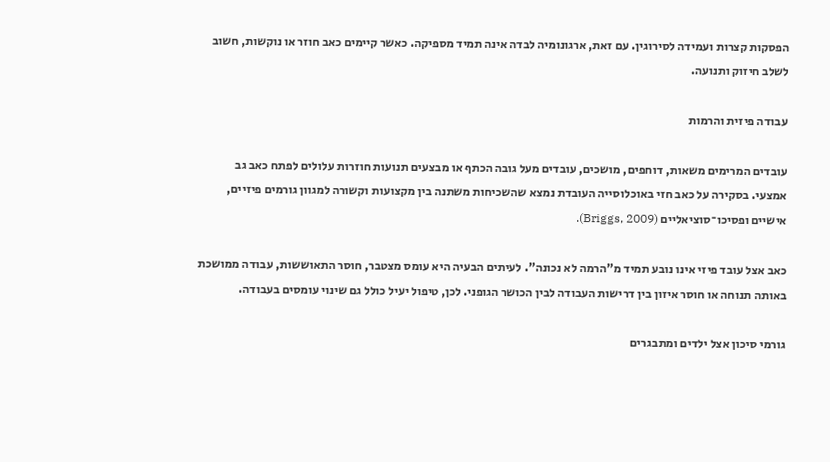הפסקות קצרות ועמידה לסירוגין. עם זאת, ארגונומיה לבדה אינה תמיד מספיקה. כאשר קיימים כאב חוזר או נוקשות, חשוב לשלב חיזוק ותנועה.

עבודה פיזית והרמות

עובדים המרימים משאות, דוחפים, מושכים, עובדים מעל גובה הכתף או מבצעים תנועות חוזרות עלולים לפתח כאב גב אמצעי. בסקירה על כאב חזי באוכלוסייה העובדת נמצא שהשכיחות משתנה בין מקצועות וקשורה למגוון גורמים פיזיים, אישיים ופסיכו־סוציאליים (Briggs, 2009).

כאב אצל עובד פיזי אינו נובע תמיד מ”הרמה לא נכונה”. לעיתים הבעיה היא עומס מצטבר, חוסר התאוששות, עבודה ממושכת באותה תנוחה או חוסר איזון בין דרישות העבודה לבין הכושר הגופני. לכן, טיפול יעיל כולל גם שינוי עומסים בעבודה.

גורמי סיכון אצל ילדים ומתבגרים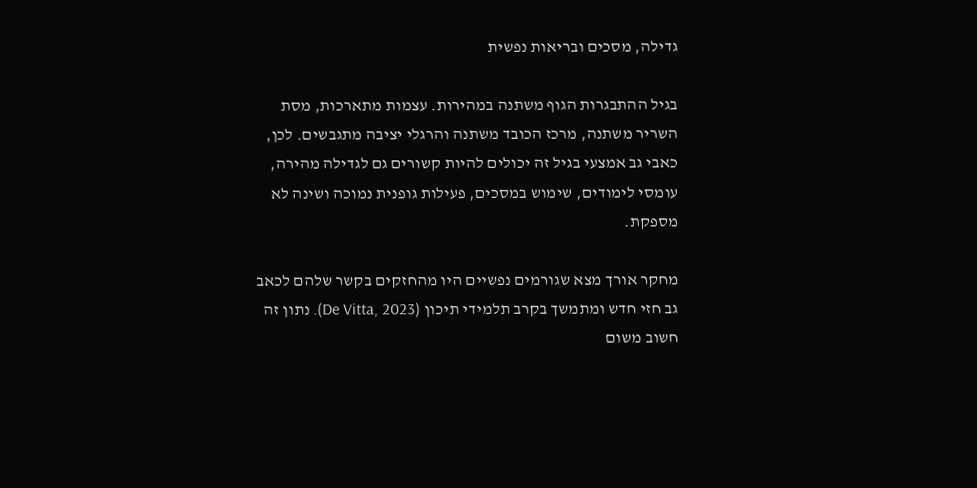גדילה, מסכים ובריאות נפשית

בגיל ההתבגרות הגוף משתנה במהירות. עצמות מתארכות, מסת השריר משתנה, מרכז הכובד משתנה והרגלי יציבה מתגבשים. לכן, כאבי גב אמצעי בגיל זה יכולים להיות קשורים גם לגדילה מהירה, עומסי לימודים, שימוש במסכים, פעילות גופנית נמוכה ושינה לא מספקת.

מחקר אורך מצא שגורמים נפשיים היו מהחזקים בקשר שלהם לכאב גב חזי חדש ומתמשך בקרב תלמידי תיכון (De Vitta, 2023). נתון זה חשוב משום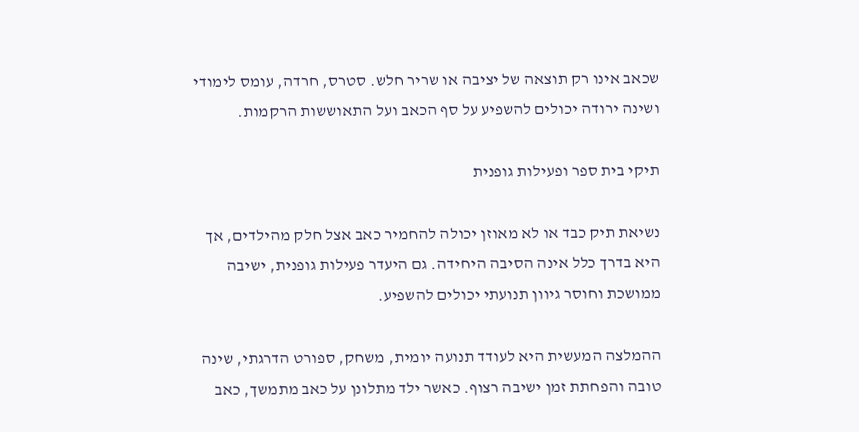שכאב אינו רק תוצאה של יציבה או שריר חלש. סטרס, חרדה, עומס לימודי ושינה ירודה יכולים להשפיע על סף הכאב ועל התאוששות הרקמות.

תיקי בית ספר ופעילות גופנית

נשיאת תיק כבד או לא מאוזן יכולה להחמיר כאב אצל חלק מהילדים, אך היא בדרך כלל אינה הסיבה היחידה. גם היעדר פעילות גופנית, ישיבה ממושכת וחוסר גיוון תנועתי יכולים להשפיע.

ההמלצה המעשית היא לעודד תנועה יומית, משחק, ספורט הדרגתי, שינה טובה והפחתת זמן ישיבה רצוף. כאשר ילד מתלונן על כאב מתמשך, כאב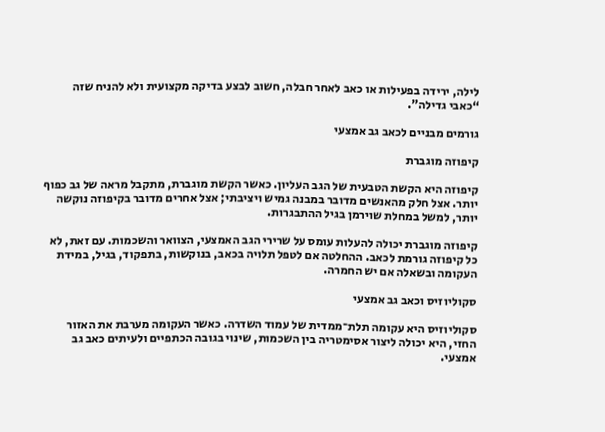לילה, ירידה בפעילות או כאב לאחר חבלה, חשוב לבצע בדיקה מקצועית ולא להניח שזה “כאבי גדילה”.

גורמים מבניים לכאב גב אמצעי

קיפוזה מוגברת

קיפוזה היא הקשת הטבעית של הגב העליון. כאשר הקשת מוגברת, מתקבל מראה של גב כפוף יותר. אצל חלק מהאנשים מדובר במבנה גמיש ויציבתי; אצל אחרים מדובר בקיפוזה נוקשה יותר, למשל במחלת שוירמן בגיל ההתבגרות.

קיפוזה מוגברת יכולה להעלות עומס על שרירי הגב האמצעי, הצוואר והשכמות. עם זאת, לא כל קיפוזה גורמת לכאב. ההחלטה אם לטפל תלויה בכאב, בנוקשות, בתפקוד, בגיל, במידת העקומה ובשאלה אם יש החמרה.

סקוליוזיס וכאב גב אמצעי

סקוליוזיס היא עקומה תלת־ממדית של עמוד השדרה. כאשר העקומה מערבת את האזור החזי, היא יכולה ליצור אסימטריה בין השכמות, שינוי בגובה הכתפיים ולעיתים כאב גב אמצעי.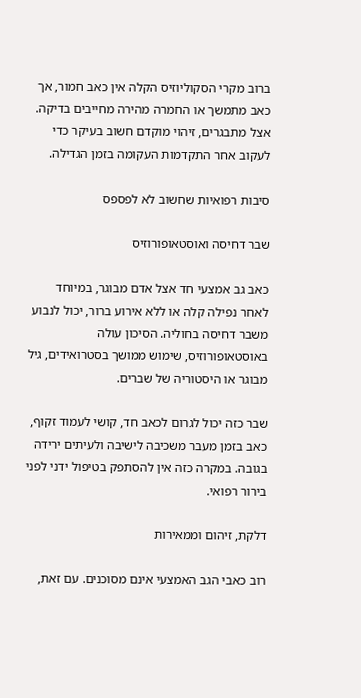ברוב מקרי הסקוליוזיס הקלה אין כאב חמור, אך כאב מתמשך או החמרה מהירה מחייבים בדיקה. אצל מתבגרים, זיהוי מוקדם חשוב בעיקר כדי לעקוב אחר התקדמות העקומה בזמן הגדילה.

סיבות רפואיות שחשוב לא לפספס

שבר דחיסה ואוסטאופורוזיס

כאב גב אמצעי חד אצל אדם מבוגר, במיוחד לאחר נפילה קלה או ללא אירוע ברור, יכול לנבוע משבר דחיסה בחוליה. הסיכון עולה באוסטאופורוזיס, שימוש ממושך בסטרואידים, גיל מבוגר או היסטוריה של שברים.

שבר כזה יכול לגרום לכאב חד, קושי לעמוד זקוף, כאב בזמן מעבר משכיבה לישיבה ולעיתים ירידה בגובה. במקרה כזה אין להסתפק בטיפול ידני לפני בירור רפואי.

דלקת, זיהום וממאירות

רוב כאבי הגב האמצעי אינם מסוכנים. עם זאת,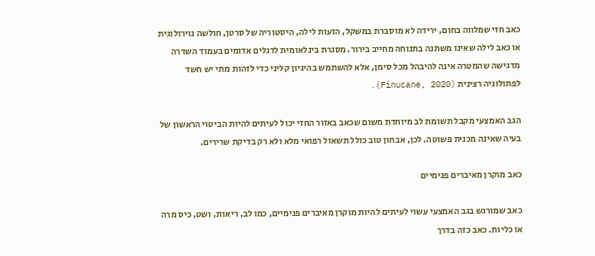כאב חזי שמלווה בחום, ירידה לא מוסברת במשקל, הזעות לילה, היסטוריה של סרטן, חולשה נוירולוגית או כאב לילה שאינו משתנה בתנוחה מחייב בירור. מסגרת בינלאומית לדגלים אדומים בעמוד השדרה מדגישה שהמטרה אינה להיבהל מכל סימן, אלא להשתמש בהיגיון קליני כדי לזהות מתי יש חשד לפתולוגיה רצינית (Finucane, 2020).

הגב האמצעי מקבל תשומת לב מיוחדת משום שכאב באזור החזי יכול לעיתים להיות הביטוי הראשון של בעיה שאינה מכנית פשוטה. לכן, אבחון טוב כולל תשאול רפואי מלא ולא רק בדיקת שרירים.

כאב מוקרן מאיברים פנימיים

כאב שמורגש בגב האמצעי עשוי לעיתים להיות מוקרן מאיברים פנימיים, כמו לב, ריאות, ושט, כיס מרה או כליות. כאב כזה בדרך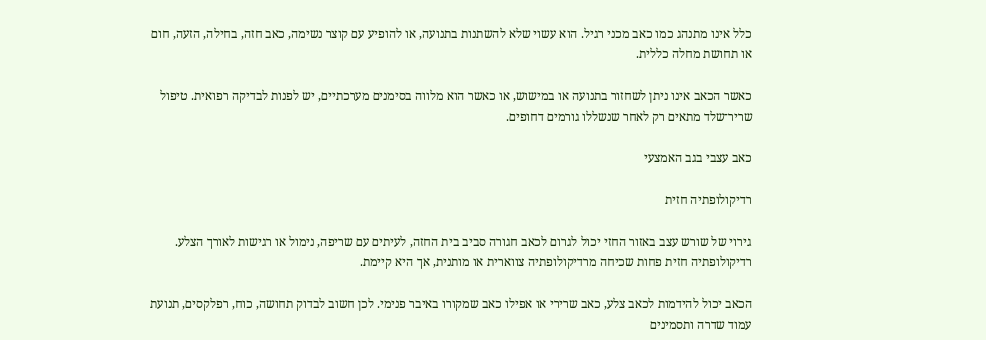כלל אינו מתנהג כמו כאב מכני רגיל. הוא עשוי שלא להשתנות בתנועה, או להופיע עם קוצר נשימה, כאב חזה, בחילה, הזעה, חום או תחושת מחלה כללית.

כאשר הכאב אינו ניתן לשחזור בתנועה או במישוש, או כאשר הוא מלווה בסימנים מערכתיים, יש לפנות לבדיקה רפואית. טיפול שריר־שלד מתאים רק לאחר שנשללו גורמים דחופים.

כאב עצבי בגב האמצעי

רדיקולופתיה חזית

גירוי של שורש עצב באזור החזי יכול לגרום לכאב חגורה סביב בית החזה, לעיתים עם שריפה, נימול או רגישות לאורך הצלע. רדיקולופתיה חזית פחות שכיחה מרדיקולופתיה צווארית או מותנית, אך היא קיימת.

הכאב יכול להידמות לכאב צלע, כאב שרירי או אפילו כאב שמקורו באיבר פנימי. לכן חשוב לבדוק תחושה, כוח, רפלקסים, תנועת עמוד שדרה ותסמינים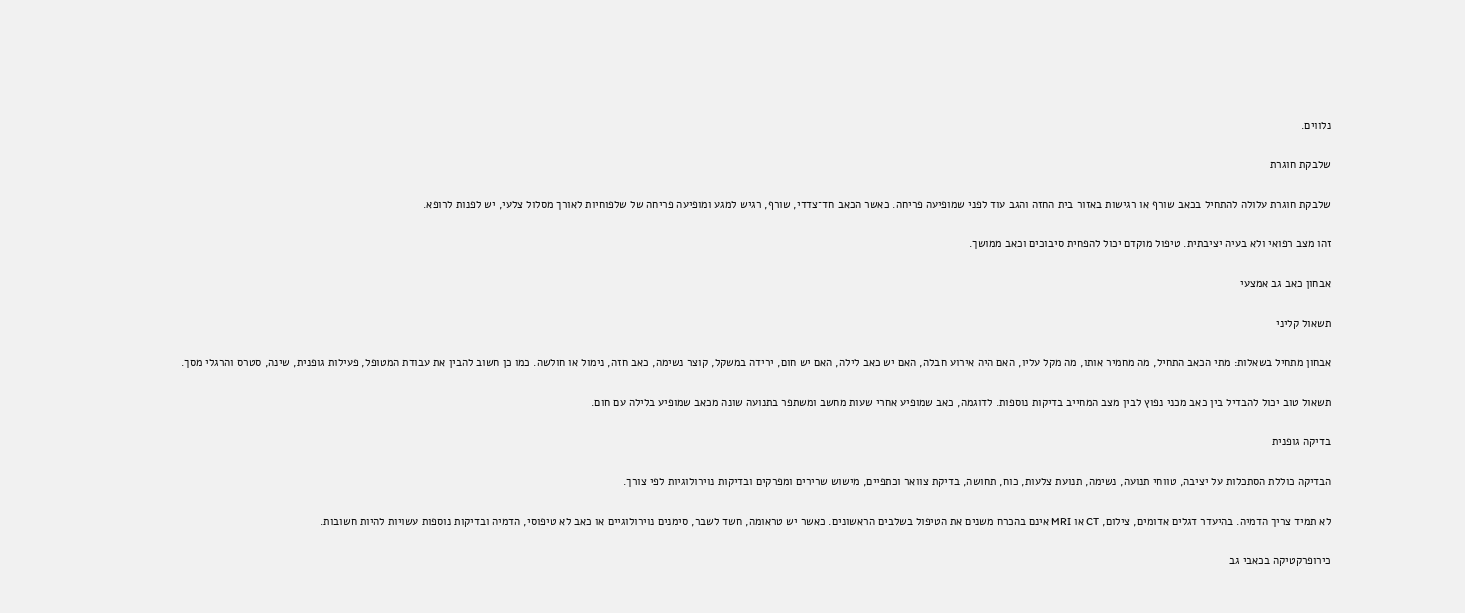נלווים.

שלבקת חוגרת

שלבקת חוגרת עלולה להתחיל בכאב שורף או רגישות באזור בית החזה והגב עוד לפני שמופיעה פריחה. כאשר הכאב חד־צדדי, שורף, רגיש למגע ומופיעה פריחה של שלפוחיות לאורך מסלול צלעי, יש לפנות לרופא.

זהו מצב רפואי ולא בעיה יציבתית. טיפול מוקדם יכול להפחית סיבוכים וכאב ממושך.

אבחון כאב גב אמצעי

תשאול קליני

אבחון מתחיל בשאלות: מתי הכאב התחיל, מה מחמיר אותו, מה מקל עליו, האם היה אירוע חבלה, האם יש כאב לילה, האם יש חום, ירידה במשקל, קוצר נשימה, כאב חזה, נימול או חולשה. כמו כן חשוב להבין את עבודת המטופל, פעילות גופנית, שינה, סטרס והרגלי מסך.

תשאול טוב יכול להבדיל בין כאב מכני נפוץ לבין מצב המחייב בדיקות נוספות. לדוגמה, כאב שמופיע אחרי שעות מחשב ומשתפר בתנועה שונה מכאב שמופיע בלילה עם חום.

בדיקה גופנית

הבדיקה כוללת הסתכלות על יציבה, טווחי תנועה, נשימה, תנועת צלעות, כוח, תחושה, בדיקת צוואר וכתפיים, מישוש שרירים ומפרקים ובדיקות נוירולוגיות לפי צורך.

לא תמיד צריך הדמיה. בהיעדר דגלים אדומים, צילום, CT או MRI אינם בהכרח משנים את הטיפול בשלבים הראשונים. כאשר יש טראומה, חשד לשבר, סימנים נוירולוגיים או כאב לא טיפוסי, הדמיה ובדיקות נוספות עשויות להיות חשובות.

כירופרקטיקה בכאבי גב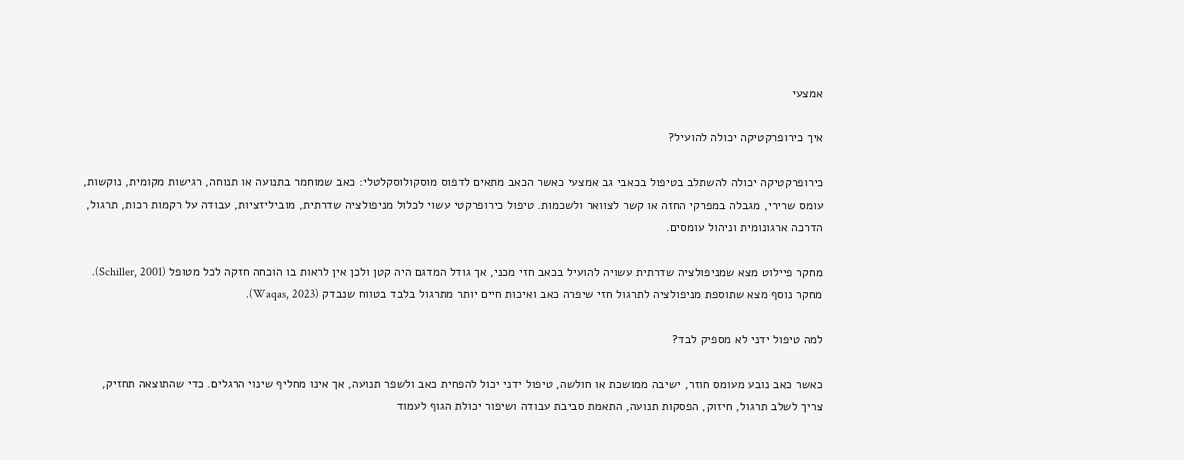אמצעי

איך כירופרקטיקה יכולה להועיל?

כירופרקטיקה יכולה להשתלב בטיפול בכאבי גב אמצעי כאשר הכאב מתאים לדפוס מוסקולוסקלטלי: כאב שמוחמר בתנועה או תנוחה, רגישות מקומית, נוקשות, עומס שרירי, מגבלה במפרקי החזה או קשר לצוואר ולשכמות. טיפול כירופרקטי עשוי לכלול מניפולציה שדרתית, מוביליזציות, עבודה על רקמות רכות, תרגול, הדרכה ארגונומית וניהול עומסים.

מחקר פיילוט מצא שמניפולציה שדרתית עשויה להועיל בכאב חזי מכני, אך גודל המדגם היה קטן ולכן אין לראות בו הוכחה חזקה לכל מטופל (Schiller, 2001). מחקר נוסף מצא שתוספת מניפולציה לתרגול חזי שיפרה כאב ואיכות חיים יותר מתרגול בלבד בטווח שנבדק (Waqas, 2023).

למה טיפול ידני לא מספיק לבד?

כאשר כאב נובע מעומס חוזר, ישיבה ממושכת או חולשה, טיפול ידני יכול להפחית כאב ולשפר תנועה, אך אינו מחליף שינוי הרגלים. כדי שהתוצאה תחזיק, צריך לשלב תרגול, חיזוק, הפסקות תנועה, התאמת סביבת עבודה ושיפור יכולת הגוף לעמוד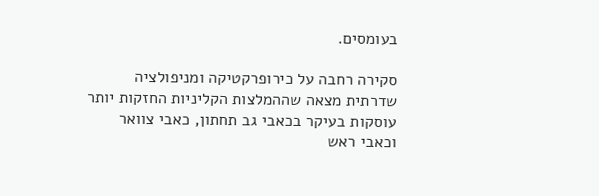בעומסים.

סקירה רחבה על כירופרקטיקה ומניפולציה שדרתית מצאה שההמלצות הקליניות החזקות יותר עוסקות בעיקר בכאבי גב תחתון, כאבי צוואר וכאבי ראש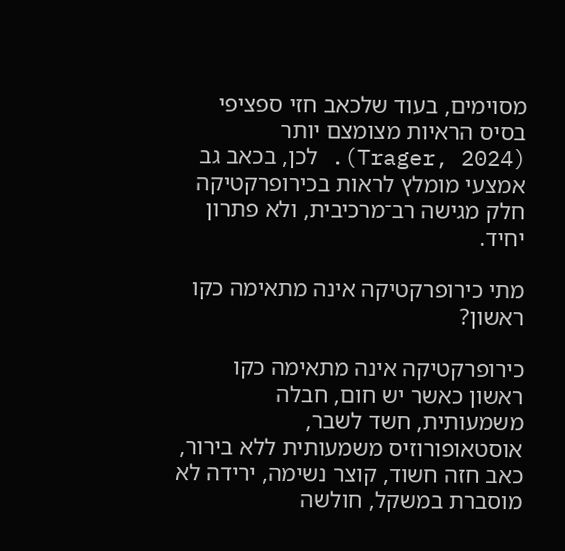מסוימים, בעוד שלכאב חזי ספציפי בסיס הראיות מצומצם יותר (Trager, 2024). לכן, בכאב גב אמצעי מומלץ לראות בכירופרקטיקה חלק מגישה רב־מרכיבית, ולא פתרון יחיד.

מתי כירופרקטיקה אינה מתאימה כקו ראשון?

כירופרקטיקה אינה מתאימה כקו ראשון כאשר יש חום, חבלה משמעותית, חשד לשבר, אוסטאופורוזיס משמעותית ללא בירור, כאב חזה חשוד, קוצר נשימה, ירידה לא מוסברת במשקל, חולשה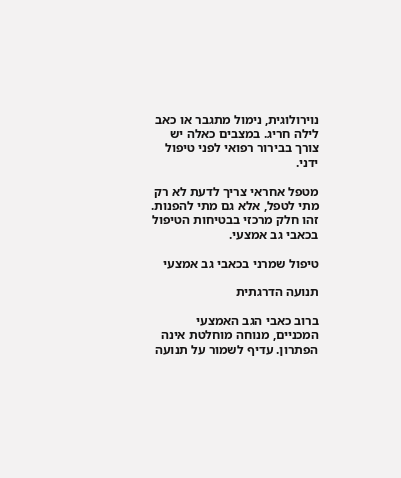נוירולוגית, נימול מתגבר או כאב לילה חריג. במצבים כאלה יש צורך בבירור רפואי לפני טיפול ידני.

מטפל אחראי צריך לדעת לא רק מתי לטפל, אלא גם מתי להפנות. זהו חלק מרכזי בבטיחות הטיפול בכאבי גב אמצעי.

טיפול שמרני בכאבי גב אמצעי

תנועה הדרגתית

ברוב כאבי הגב האמצעי המכניים, מנוחה מוחלטת אינה הפתרון. עדיף לשמור על תנועה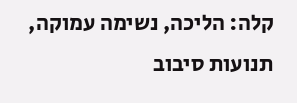קלה: הליכה, נשימה עמוקה, תנועות סיבוב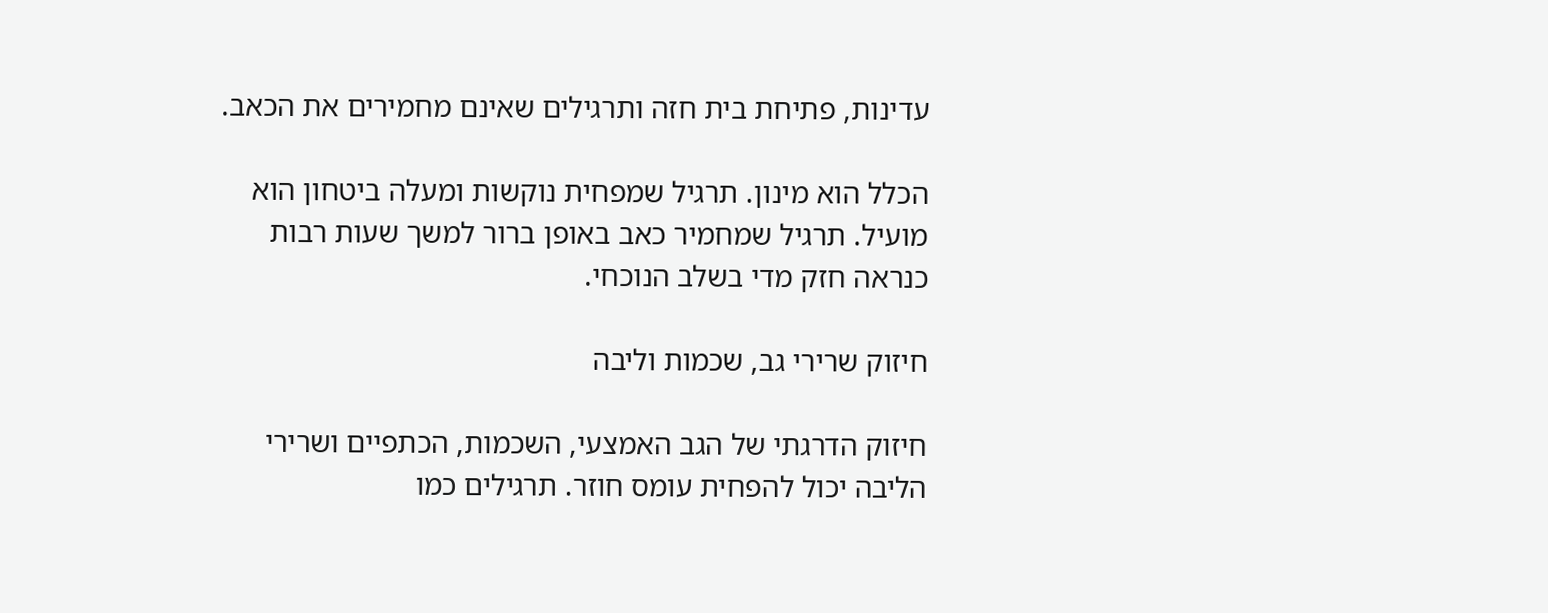עדינות, פתיחת בית חזה ותרגילים שאינם מחמירים את הכאב.

הכלל הוא מינון. תרגיל שמפחית נוקשות ומעלה ביטחון הוא מועיל. תרגיל שמחמיר כאב באופן ברור למשך שעות רבות כנראה חזק מדי בשלב הנוכחי.

חיזוק שרירי גב, שכמות וליבה

חיזוק הדרגתי של הגב האמצעי, השכמות, הכתפיים ושרירי הליבה יכול להפחית עומס חוזר. תרגילים כמו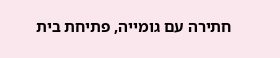חתירה עם גומייה, פתיחת בית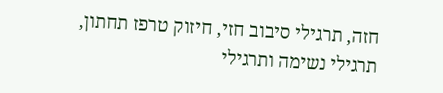חזה, תרגילי סיבוב חזי, חיזוק טרפז תחתון, תרגילי נשימה ותרגילי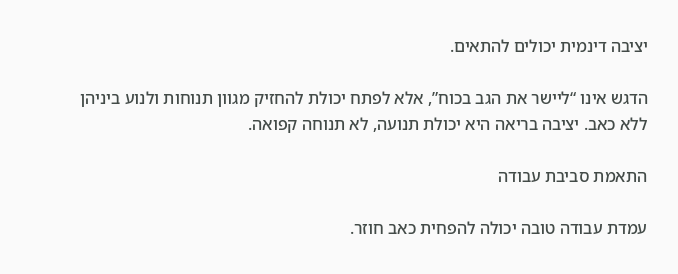יציבה דינמית יכולים להתאים.

הדגש אינו “ליישר את הגב בכוח”, אלא לפתח יכולת להחזיק מגוון תנוחות ולנוע ביניהן ללא כאב. יציבה בריאה היא יכולת תנועה, לא תנוחה קפואה.

התאמת סביבת עבודה

עמדת עבודה טובה יכולה להפחית כאב חוזר.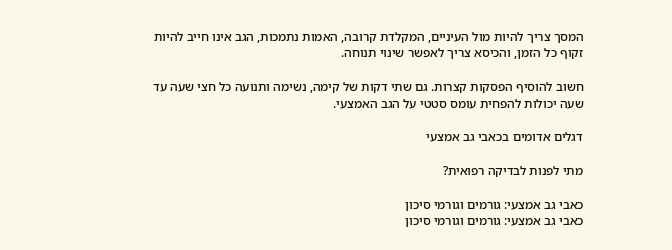המסך צריך להיות מול העיניים, המקלדת קרובה, האמות נתמכות, הגב אינו חייב להיות זקוף כל הזמן, והכיסא צריך לאפשר שינוי תנוחה.

חשוב להוסיף הפסקות קצרות. גם שתי דקות של קימה, נשימה ותנועה כל חצי שעה עד שעה יכולות להפחית עומס סטטי על הגב האמצעי.

דגלים אדומים בכאבי גב אמצעי

מתי לפנות לבדיקה רפואית?

כאבי גב אמצעי: גורמים וגורמי סיכון
כאבי גב אמצעי: גורמים וגורמי סיכון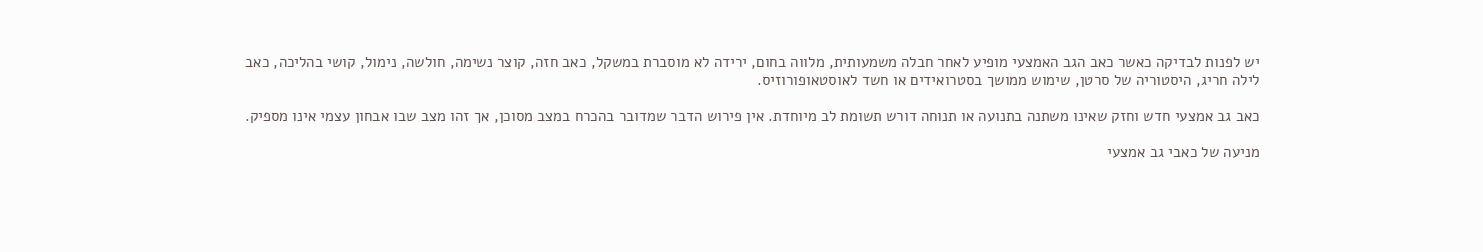יש לפנות לבדיקה כאשר כאב הגב האמצעי מופיע לאחר חבלה משמעותית, מלווה בחום, ירידה לא מוסברת במשקל, כאב חזה, קוצר נשימה, חולשה, נימול, קושי בהליכה, כאב לילה חריג, היסטוריה של סרטן, שימוש ממושך בסטרואידים או חשד לאוסטאופורוזיס.

כאב גב אמצעי חדש וחזק שאינו משתנה בתנועה או תנוחה דורש תשומת לב מיוחדת. אין פירוש הדבר שמדובר בהכרח במצב מסוכן, אך זהו מצב שבו אבחון עצמי אינו מספיק.

מניעה של כאבי גב אמצעי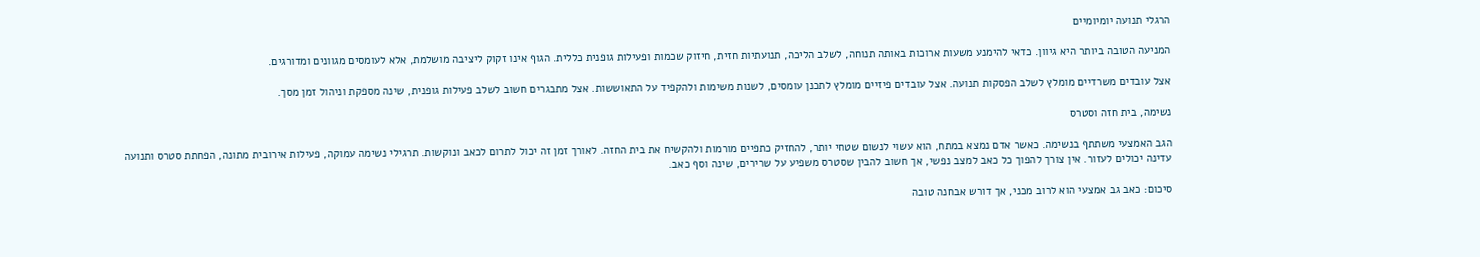הרגלי תנועה יומיומיים

המניעה הטובה ביותר היא גיוון. כדאי להימנע משעות ארוכות באותה תנוחה, לשלב הליכה, תנועתיות חזית, חיזוק שכמות ופעילות גופנית כללית. הגוף אינו זקוק ליציבה מושלמת, אלא לעומסים מגוונים ומדורגים.

אצל עובדים משרדיים מומלץ לשלב הפסקות תנועה. אצל עובדים פיזיים מומלץ לתכנן עומסים, לשנות משימות ולהקפיד על התאוששות. אצל מתבגרים חשוב לשלב פעילות גופנית, שינה מספקת וניהול זמן מסך.

נשימה, בית חזה וסטרס

הגב האמצעי משתתף בנשימה. כאשר אדם נמצא במתח, הוא עשוי לנשום שטחי יותר, להחזיק כתפיים מורמות ולהקשיח את בית החזה. לאורך זמן זה יכול לתרום לכאב ונוקשות. תרגילי נשימה עמוקה, פעילות אירובית מתונה, הפחתת סטרס ותנועה עדינה יכולים לעזור. אין צורך להפוך כל כאב למצב נפשי, אך חשוב להבין שסטרס משפיע על שרירים, שינה וסף כאב.

סיכום: כאב גב אמצעי הוא לרוב מכני, אך דורש אבחנה טובה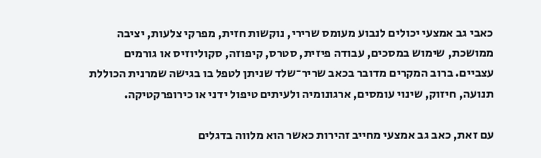כאבי גב אמצעי יכולים לנבוע מעומס שרירי, נוקשות חזית, מפרקי צלעות, יציבה ממושכת, שימוש במסכים, עבודה פיזית, סטרס, קיפוזה, סקוליוזיס או גורמים עצביים. ברוב המקרים מדובר בכאב שריר־שלד שניתן לטפל בו בגישה שמרנית הכוללת תנועה, חיזוק, שינוי עומסים, ארגונומיה ולעיתים טיפול ידני או כירופרקטיקה.

עם זאת, כאב גב אמצעי מחייב זהירות כאשר הוא מלווה בדגלים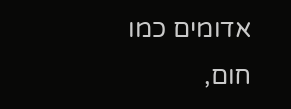אדומים כמו חום,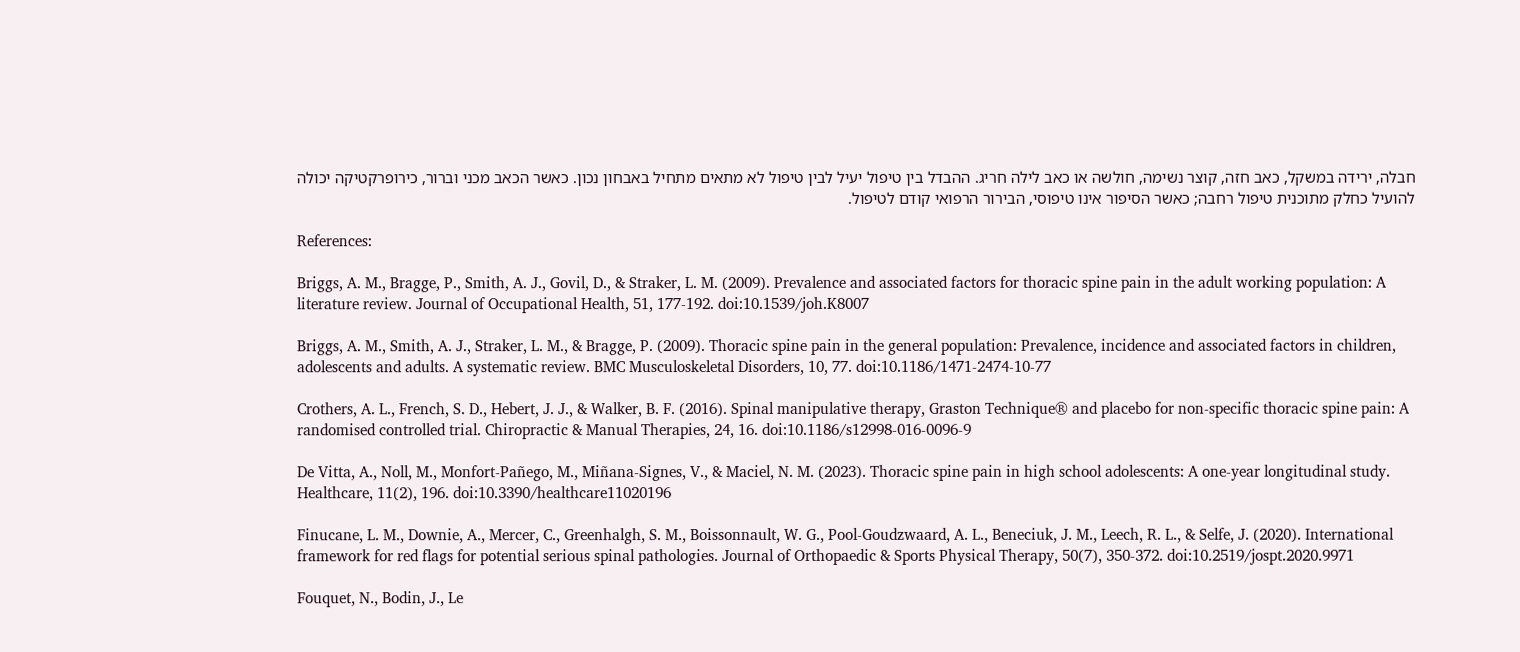חבלה, ירידה במשקל, כאב חזה, קוצר נשימה, חולשה או כאב לילה חריג. ההבדל בין טיפול יעיל לבין טיפול לא מתאים מתחיל באבחון נכון. כאשר הכאב מכני וברור, כירופרקטיקה יכולה להועיל כחלק מתוכנית טיפול רחבה; כאשר הסיפור אינו טיפוסי, הבירור הרפואי קודם לטיפול.

References:

Briggs, A. M., Bragge, P., Smith, A. J., Govil, D., & Straker, L. M. (2009). Prevalence and associated factors for thoracic spine pain in the adult working population: A literature review. Journal of Occupational Health, 51, 177-192. doi:10.1539/joh.K8007

Briggs, A. M., Smith, A. J., Straker, L. M., & Bragge, P. (2009). Thoracic spine pain in the general population: Prevalence, incidence and associated factors in children, adolescents and adults. A systematic review. BMC Musculoskeletal Disorders, 10, 77. doi:10.1186/1471-2474-10-77

Crothers, A. L., French, S. D., Hebert, J. J., & Walker, B. F. (2016). Spinal manipulative therapy, Graston Technique® and placebo for non-specific thoracic spine pain: A randomised controlled trial. Chiropractic & Manual Therapies, 24, 16. doi:10.1186/s12998-016-0096-9

De Vitta, A., Noll, M., Monfort-Pañego, M., Miñana-Signes, V., & Maciel, N. M. (2023). Thoracic spine pain in high school adolescents: A one-year longitudinal study. Healthcare, 11(2), 196. doi:10.3390/healthcare11020196

Finucane, L. M., Downie, A., Mercer, C., Greenhalgh, S. M., Boissonnault, W. G., Pool-Goudzwaard, A. L., Beneciuk, J. M., Leech, R. L., & Selfe, J. (2020). International framework for red flags for potential serious spinal pathologies. Journal of Orthopaedic & Sports Physical Therapy, 50(7), 350-372. doi:10.2519/jospt.2020.9971

Fouquet, N., Bodin, J., Le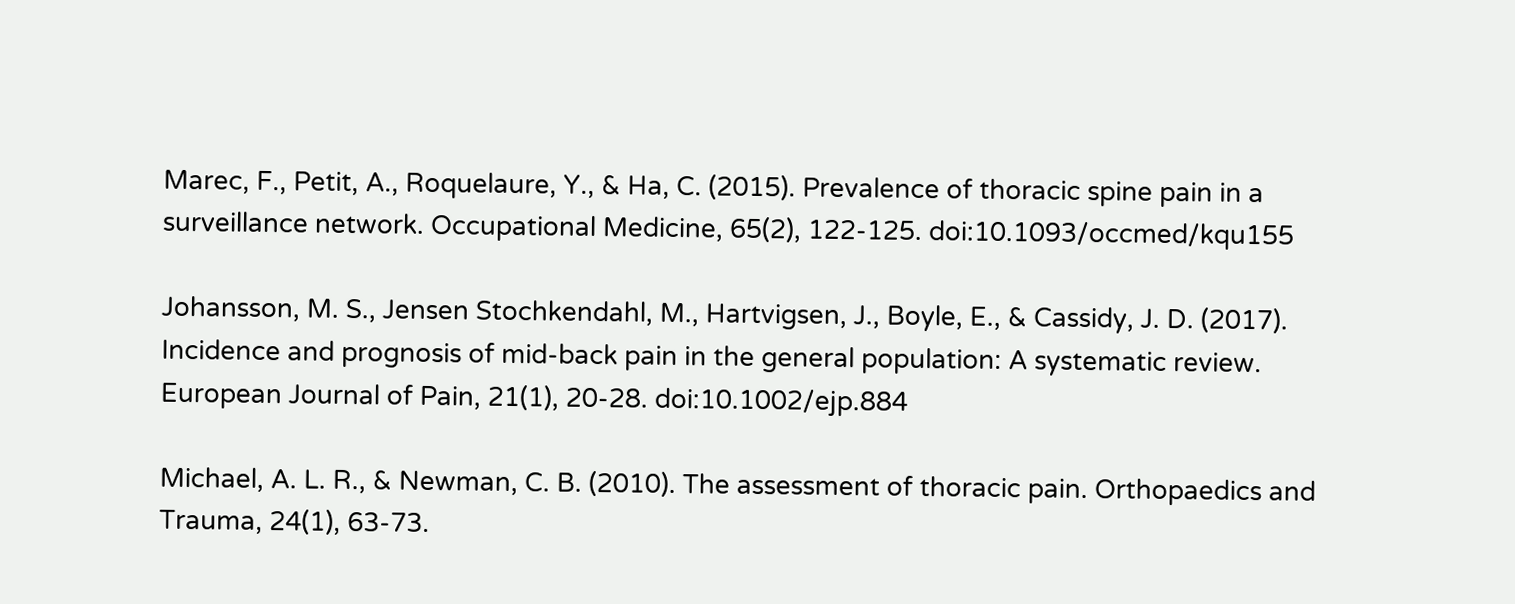Marec, F., Petit, A., Roquelaure, Y., & Ha, C. (2015). Prevalence of thoracic spine pain in a surveillance network. Occupational Medicine, 65(2), 122-125. doi:10.1093/occmed/kqu155

Johansson, M. S., Jensen Stochkendahl, M., Hartvigsen, J., Boyle, E., & Cassidy, J. D. (2017). Incidence and prognosis of mid-back pain in the general population: A systematic review. European Journal of Pain, 21(1), 20-28. doi:10.1002/ejp.884

Michael, A. L. R., & Newman, C. B. (2010). The assessment of thoracic pain. Orthopaedics and Trauma, 24(1), 63-73.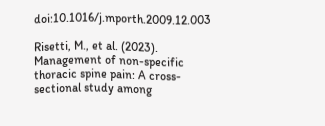doi:10.1016/j.mporth.2009.12.003

Risetti, M., et al. (2023). Management of non-specific thoracic spine pain: A cross-sectional study among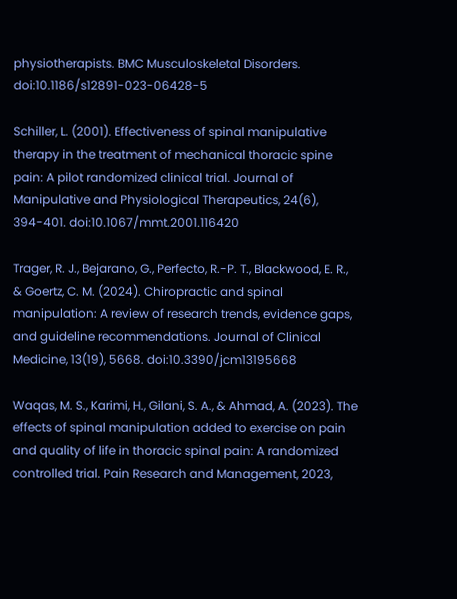physiotherapists. BMC Musculoskeletal Disorders. doi:10.1186/s12891-023-06428-5

Schiller, L. (2001). Effectiveness of spinal manipulative therapy in the treatment of mechanical thoracic spine pain: A pilot randomized clinical trial. Journal of Manipulative and Physiological Therapeutics, 24(6), 394-401. doi:10.1067/mmt.2001.116420

Trager, R. J., Bejarano, G., Perfecto, R.-P. T., Blackwood, E. R., & Goertz, C. M. (2024). Chiropractic and spinal manipulation: A review of research trends, evidence gaps, and guideline recommendations. Journal of Clinical Medicine, 13(19), 5668. doi:10.3390/jcm13195668

Waqas, M. S., Karimi, H., Gilani, S. A., & Ahmad, A. (2023). The effects of spinal manipulation added to exercise on pain and quality of life in thoracic spinal pain: A randomized controlled trial. Pain Research and Management, 2023,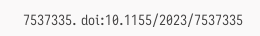7537335. doi:10.1155/2023/7537335